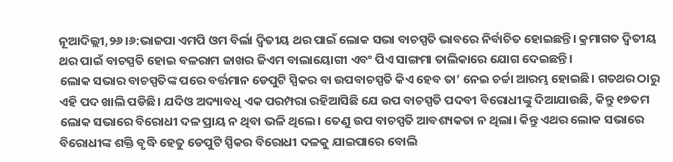ନୂଆଦିଲ୍ଲୀ,୨୬।୬:ଭାଜପା ଏମପି ଓମ ବିର୍ଲା ଦ୍ୱିତୀୟ ଥର ପାଇଁ ଲୋକ ସଭା ବାଚସ୍ପତି ଭାବରେ ନିର୍ବାଚିତ ହୋଇଛନ୍ତି। କ୍ରମାଗତ ଦ୍ୱିତୀୟ ଥର ପାଇଁ ବାଚସ୍ପତି ହୋଇ ବଳରାମ ଜାଖର ଜିଏମ ବାଲାୟୋଗୀ ଏବଂ ପିଏ ସାଙ୍ଗମା ତାଲିକାରେ ଯୋଗ ଦେଇଛନ୍ତି।
ଲୋକ ସଭାର ବାଚସ୍ପତିଙ୍କ ପରେ ବର୍ତ୍ତମାନ ଡେପୁଟି ସ୍ପିକର ବା ଉପବାଚସ୍ପତି କିଏ ହେବ ତା’ ନେଇ ଚର୍ଚ୍ଚା ଆରମ୍ଭ ହୋଇଛି। ଗତଥର ଠାରୁ ଏହି ପଦ ଖାଲି ପଡିଛି। ଯଦିଓ ଅଦ୍ୟାବଧି ଏକ ପରମ୍ପରା ରହିଆସିଛି ଯେ ଉପ ବାଚସ୍ପତି ପଦବୀ ବିରୋଧୀଙ୍କୁ ଦିଆଯାଉଛି, କିନ୍ତୁ ୧୭ତମ ଲୋକ ସଭାରେ ବିରୋଧୀ ଦଳ ପ୍ରାୟ ନ ଥିବା ଭଳି ଥିଲେ। ତେଣୁ ଉପ ବାଚସ୍ପତି ଆବଶ୍ୟକତା ନ ଥିଲା। କିନ୍ତୁ ଏଥର ଲୋକ ସଭାରେ ବିରୋଧୀଙ୍କ ଶକ୍ତି ବୃଦ୍ଧି ହେତୁ ଡେପୁଟି ସ୍ପିକର ବିରୋଧୀ ଦଳକୁ ଯାଇପାରେ ବୋଲି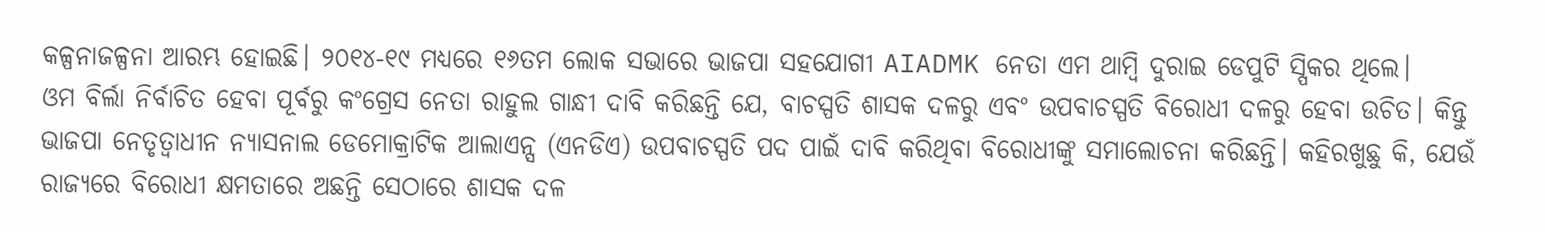କଳ୍ପନାଜଳ୍ପନା ଆରମ୍ଭ ହୋଇଛି। ୨୦୧୪-୧୯ ମଧ୍ୟରେ ୧୬ତମ ଲୋକ ସଭାରେ ଭାଜପା ସହଯୋଗୀ AIADMK ନେତା ଏମ ଥାମ୍ବି ଦୁରାଇ ଡେପୁଟି ସ୍ପିକର ଥିଲେ।
ଓମ ବିର୍ଲା ନିର୍ବାଚିତ ହେବା ପୂର୍ବରୁ କଂଗ୍ରେସ ନେତା ରାହୁଲ ଗାନ୍ଧୀ ଦାବି କରିଛନ୍ତି ଯେ, ବାଚସ୍ପତି ଶାସକ ଦଳରୁ ଏବଂ ଉପବାଚସ୍ପତି ବିରୋଧୀ ଦଳରୁ ହେବା ଉଚିତ। କିନ୍ତୁ ଭାଜପା ନେତୃତ୍ୱାଧୀନ ନ୍ୟାସନାଲ ଡେମୋକ୍ରାଟିକ ଆଲାଏନ୍ସ (ଏନଡିଏ) ଉପବାଚସ୍ପତି ପଦ ପାଇଁ ଦାବି କରିଥିବା ବିରୋଧୀଙ୍କୁ ସମାଲୋଚନା କରିଛନ୍ତି। କହିରଖୁଛୁ କି, ଯେଉଁ ରାଜ୍ୟରେ ବିରୋଧୀ କ୍ଷମତାରେ ଅଛନ୍ତି ସେଠାରେ ଶାସକ ଦଳ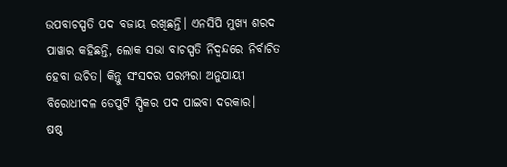ଉପବାଚସ୍ପତି ପଦ ବଜାୟ ରଖିଛନ୍ତି। ଏନସିପି ମୁଖ୍ୟ ଶରଦ ପାୱାର କହିଛନ୍ତି, ଲୋକ ସଭା ବାଚସ୍ପତି ର୍ନିଦ୍ୱନ୍ଦରେ ନିର୍ବାଚିତ ହେବା ଉଚିତ। କିନ୍ତୁ ସଂସଦର ପରମ୍ପରା ଅନୁଯାୟୀ ବିରୋଧୀଦଳ ଡେପୁଟି ସ୍ପିକର ପଦ ପାଇବା ଦରକାର।
ଷଷ୍ଠ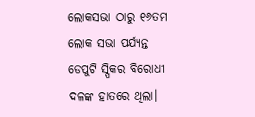ଲୋକସଭା ଠାରୁ ୧୬ତମ ଲୋକ ସଭା ପର୍ଯ୍ୟନ୍ତ ଡେପୁଟି ସ୍ପିକର ବିରୋଧୀ ଦଳଙ୍କ ହାତରେ ଥିଲା।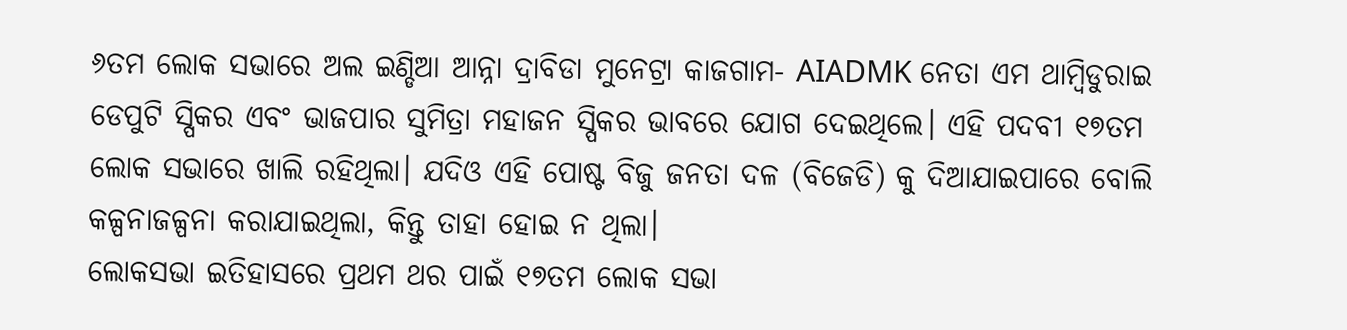୬ତମ ଲୋକ ସଭାରେ ଅଲ ଇଣ୍ଡିଆ ଆନ୍ନା ଦ୍ରାବିଡା ମୁନେଟ୍ରା କାଜଗାମ- AIADMK ନେତା ଏମ ଥାମ୍ବିଡୁରାଇ ଡେପୁଟି ସ୍ପିକର ଏବଂ ଭାଜପାର ସୁମିତ୍ରା ମହାଜନ ସ୍ପିକର ଭାବରେ ଯୋଗ ଦେଇଥିଲେ। ଏହି ପଦବୀ ୧୭ତମ ଲୋକ ସଭାରେ ଖାଲି ରହିଥିଲା। ଯଦିଓ ଏହି ପୋଷ୍ଟ ବିଜୁ ଜନତା ଦଳ (ବିଜେଡି) କୁ ଦିଆଯାଇପାରେ ବୋଲି କଳ୍ପନାଜଳ୍ପନା କରାଯାଇଥିଲା, କିନ୍ତୁ ତାହା ହୋଇ ନ ଥିଲା।
ଲୋକସଭା ଇତିହାସରେ ପ୍ରଥମ ଥର ପାଇଁ ୧୭ତମ ଲୋକ ସଭା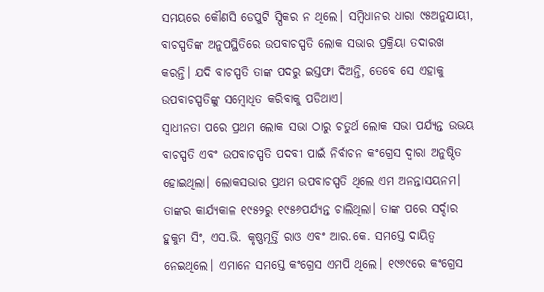ସମୟରେ କୌଣସି ଡେପୁଟି ସ୍ପିକର ନ ଥିଲେ। ସମ୍ବିଧାନର ଧାରା ୯୫ଅନୁଯାୟୀ, ବାଚସ୍ପତିଙ୍କ ଅନୁପସ୍ଥିତିରେ ଉପବାଚସ୍ପତି ଲୋକ ସଭାର ପ୍ରକ୍ରିୟା ତଦାରଖ କରନ୍ତି। ଯଦି ବାଚସ୍ପତି ତାଙ୍କ ପଦରୁ ଇସ୍ତଫା ଦିଅନ୍ତି, ତେବେ ସେ ଏହାକୁ ଉପବାଚସ୍ପତିଙ୍କୁ ସମ୍ବୋଧିତ କରିବାକୁ ପଡିଥାଏ।
ସ୍ବାଧୀନତା ପରେ ପ୍ରଥମ ଲୋକ ସଭା ଠାରୁ ଚତୁର୍ଥ ଲୋକ ସଭା ପର୍ଯ୍ୟନ୍ତ ଉଭୟ ବାଚସ୍ପତି ଏବଂ ଉପବାଚସ୍ପତି ପଦବୀ ପାଇଁ ନିର୍ବାଚନ କଂଗ୍ରେସ ଦ୍ୱାରା ଅନୁଷ୍ଠିତ ହୋଇଥିଲା। ଲୋକସଭାର ପ୍ରଥମ ଉପବାଚସ୍ପତି ଥିଲେ ଏମ ଅନନ୍ତାସୟନମ। ତାଙ୍କର କାର୍ଯ୍ୟକାଳ ୧୯୫୨ରୁ ୧୯୫୬ପର୍ଯ୍ୟନ୍ତ ଚାଲିଥିଲା। ତାଙ୍କ ପରେ ସର୍ଦ୍ଦାର ହୁକୁମ ସିଂ, ଏସ.ଭି. କୃଷ୍ଣମୂର୍ତ୍ତି ରାଓ ଏବଂ ଆର.କେ. ସମସ୍ତେ ଦାୟିତ୍ୱ ନେଇଥିଲେ। ଏମାନେ ସମସ୍ତେ କଂଗ୍ରେସ ଏମପି ଥିଲେ। ୧୯୬୯ରେ କଂଗ୍ରେସ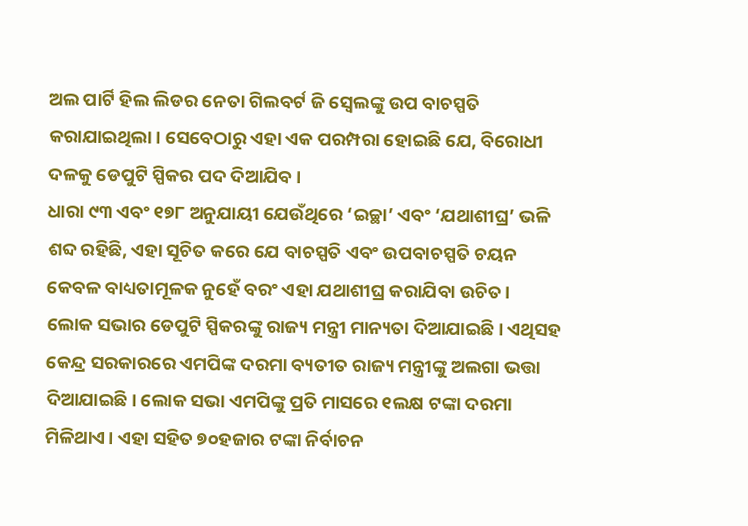ଅଲ ପାର୍ଟି ହିଲ ଲିଡର ନେତା ଗିଲବର୍ଟ ଜି ସ୍ବେଲଙ୍କୁ ଉପ ବାଚସ୍ପତି କରାଯାଇଥିଲା। ସେବେଠାରୁ ଏହା ଏକ ପରମ୍ପରା ହୋଇଛି ଯେ, ବିରୋଧୀ ଦଳକୁ ଡେପୁଟି ସ୍ପିକର ପଦ ଦିଆଯିବ।
ଧାରା ୯୩ ଏବଂ ୧୭୮ ଅନୁଯାୟୀ ଯେଉଁଥିରେ ‘ଇଚ୍ଛା’ ଏବଂ ‘ଯଥାଶୀଘ୍ର’ ଭଳି ଶବ୍ଦ ରହିଛି, ଏହା ସୂଚିତ କରେ ଯେ ବାଚସ୍ପତି ଏବଂ ଉପବାଚସ୍ପତି ଚୟନ କେବଳ ବାଧ୍ୟତାମୂଳକ ନୁହେଁ ବରଂ ଏହା ଯଥାଶୀଘ୍ର କରାଯିବା ଉଚିତ।
ଲୋକ ସଭାର ଡେପୁଟି ସ୍ପିକରଙ୍କୁ ରାଜ୍ୟ ମନ୍ତ୍ରୀ ମାନ୍ୟତା ଦିଆଯାଇଛି। ଏଥିସହ କେନ୍ଦ୍ର ସରକାରରେ ଏମପିଙ୍କ ଦରମା ବ୍ୟତୀତ ରାଜ୍ୟ ମନ୍ତ୍ରୀଙ୍କୁ ଅଲଗା ଭତ୍ତା ଦିଆଯାଇଛି। ଲୋକ ସଭା ଏମପିଙ୍କୁ ପ୍ରତି ମାସରେ ୧ଲକ୍ଷ ଟଙ୍କା ଦରମା ମିଳିଥାଏ। ଏହା ସହିତ ୭୦ହଜାର ଟଙ୍କା ନିର୍ବାଚନ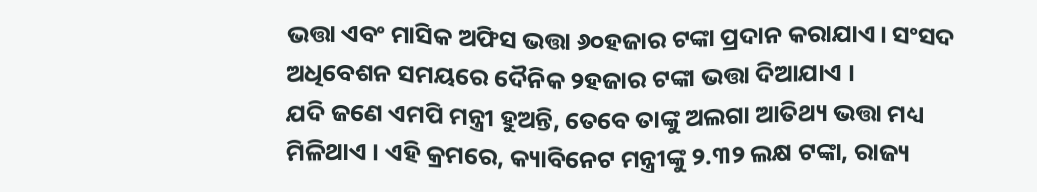ଭତ୍ତା ଏବଂ ମାସିକ ଅଫିସ ଭତ୍ତା ୬୦ହଜାର ଟଙ୍କା ପ୍ରଦାନ କରାଯାଏ। ସଂସଦ ଅଧିବେଶନ ସମୟରେ ଦୈନିକ ୨ହଜାର ଟଙ୍କା ଭତ୍ତା ଦିଆଯାଏ ।
ଯଦି ଜଣେ ଏମପି ମନ୍ତ୍ରୀ ହୁଅନ୍ତି, ତେବେ ତାଙ୍କୁ ଅଲଗା ଆତିଥ୍ୟ ଭତ୍ତା ମଧ୍ୟ ମିଳିଥାଏ । ଏହି କ୍ରମରେ, କ୍ୟାବିନେଟ ମନ୍ତ୍ରୀଙ୍କୁ ୨.୩୨ ଲକ୍ଷ ଟଙ୍କା, ରାଜ୍ୟ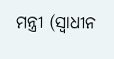ମନ୍ତ୍ରୀ (ସ୍ବାଧୀନ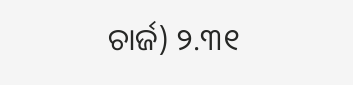ଚାର୍ଜ) ୨.୩୧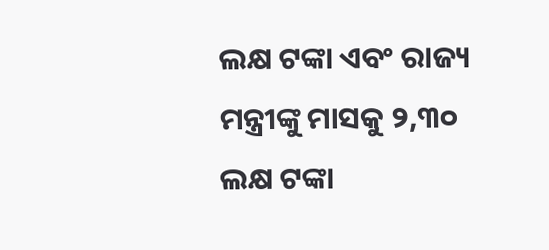ଲକ୍ଷ ଟଙ୍କା ଏବଂ ରାଜ୍ୟ ମନ୍ତ୍ରୀଙ୍କୁ ମାସକୁ ୨,୩୦ ଲକ୍ଷ ଟଙ୍କା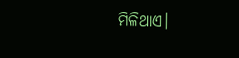ମିଳିଥାଏ।